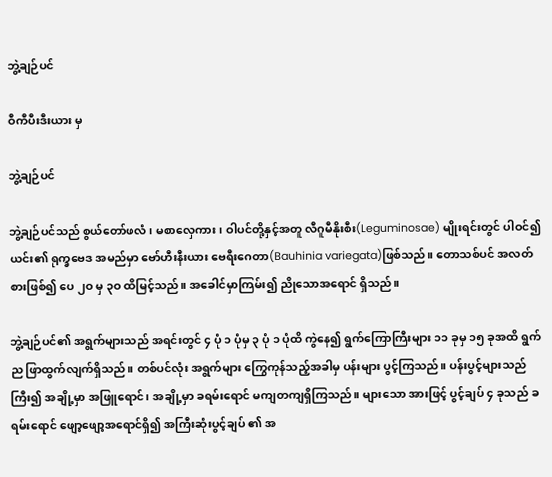ဘွဲ့ချဉ်ပင်

ဝီကီပီးဒီးယား မှ

ဘွဲ့ချဉ်ပင်

ဘွဲ့ချဉ်ပင်သည် စွယ်တော်ဖလံ၊ မစာလှေကား၊ ဝါပင်တို့နှင့်အတူ လီဂူမီနိုးစီး(Leguminosae) မျိုးရင်းတွင် ပါဝင်၍ ယင်း၏ ရုက္ခဗေဒ အမည်မှာ ဗော်ဟီးနီးယား ဗေရီးဂေတာ(Bauhinia variegata)ဖြစ်သည်။ တောသစ်ပင် အလတ်စားဖြစ်၍ ပေ ၂ဝ မှ ၃ဝ ထိမြင့်သည်။ အခေါင်မှာကြမ်း၍ ညိုသောအရောင် ရှိသည်။

ဘွဲ့ချဉ်ပင်၏ အရွက်များသည် အရင်းတွင် ၄ ပုံ ၁ ပုံမှ ၃ ပုံ ၁ ပုံထိ ကွဲနေ၍ ရွက်ကြောကြီးများ ၁၁ ခုမှ ၁၅ ခုအထိ ရွက်ည ဖြာထွက်လျက်ရှိသည်။ တစ်ပင်လုံး အရွက်များ ကြွေကုန်သည့်အခါမှ ပန်းများ ပွင့်ကြသည်။ ပန်းပွင့်များသည်ကြီး၍ အချို့မှာ အဖြူရောင်၊ အချို့မှာ ခရမ်းရောင် မကျတကျရှိကြသည်။ များသော အားဖြင့် ပွင့်ချပ် ၄ ခုသည် ခရမ်းရောင် ဖျော့ဖျော့အရောင်ရှိ၍ အကြီးဆုံးပွင့်ချပ် ၏ အ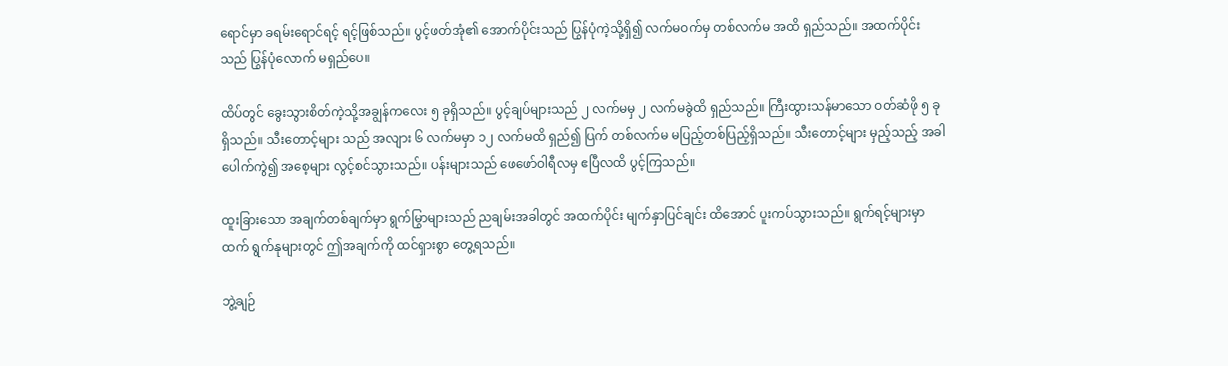ရောင်မှာ ခရမ်းရောင်ရင့် ရင့်ဖြစ်သည်။ ပွင့်ဖတ်အုံ၏ အောက်ပိုင်းသည် ပြွန်ပုံကဲ့သို့ရှိ၍ လက်မဝက်မှ တစ်လက်မ အထိ ရှည်သည်။ အထက်ပိုင်းသည် ပြွန်ပုံလောက် မရှည်ပေ။

ထိပ်တွင် ခွေးသွားစိတ်ကဲ့သို့အချွန်ကလေး ၅ ခုရှိသည်။ ပွင့်ချပ်များသည် ၂ လက်မမှ ၂ လက်မခွဲထိ ရှည်သည်။ ကြီးထွားသန်မာသော ဝတ်ဆံဖို ၅ ခုရှိသည်။ သီးတောင့်များ သည် အလျား ၆ လက်မမှာ ၁၂ လက်မထိ ရှည်၍ ပြက် တစ်လက်မ မပြည့်တစ်ပြည့်ရှိသည်။ သီးတောင့်များ မှည့်သည့် အခါ ပေါက်ကွဲ၍ အစေ့များ လွင့်စင်သွားသည်။ ပန်းများသည် ဖေဖော်ဝါရီလမှ ဧပြီလထိ ပွင့်ကြသည်။

ထူးခြားသော အချက်တစ်ချက်မှာ ရွက်မြွာများသည် ညချမ်းအခါတွင် အထက်ပိုင်း မျက်နှာပြင်ချင်း ထိအောင် ပူးကပ်သွားသည်။ ရွက်ရင့်များမှာထက် ရွက်နုများတွင် ဤအချက်ကို ထင်ရှားစွာ တွေ့ရသည်။

ဘွဲ့ချဉ်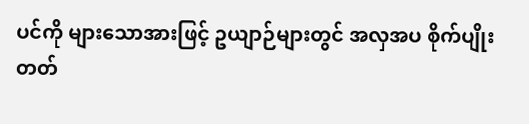ပင်ကို များသောအားဖြင့် ဥယျာဉ်များတွင် အလှအပ စိုက်ပျိုးတတ်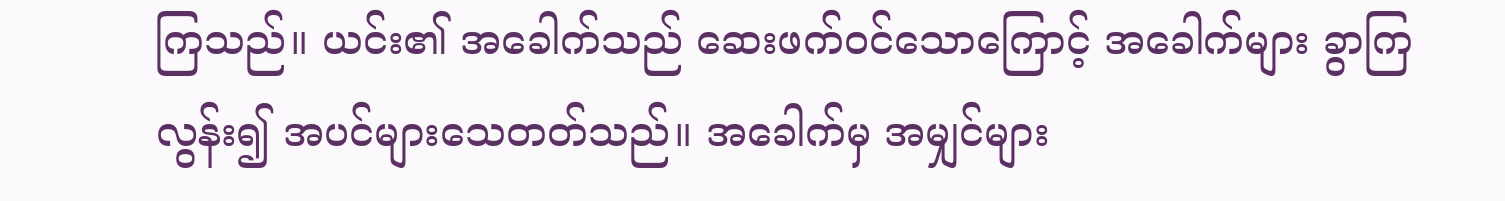ကြသည်။ ယင်း၏ အခေါက်သည် ဆေးဖက်ဝင်သောကြောင့် အခေါက်များ ခွာကြလွန်း၍ အပင်များသေတတ်သည်။ အခေါက်မှ အမျှင်များ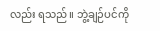လည်း ရသည်။ ဘွဲ့ချဉ်ပင်ကို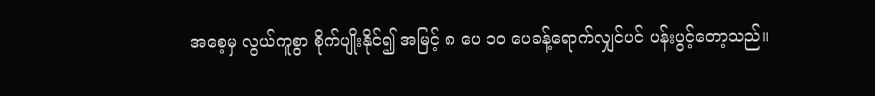အစေ့မှ လွယ်ကူစွာ စိုက်ပျိုးနိုင်၍ အမြင့် ၈ ပေ ၁ဝ ပေခန့်ရောက်လျှင်ပင် ပန်းပွင့်တော့သည်။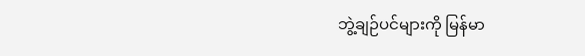ဘွဲ့ချဉ်ပင်များကို မြန်မာ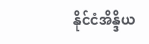နိုင်ငံအိန္ဒိယ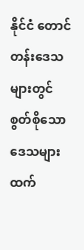နိုင်ငံ တောင်တန်းဒေသများတွင် စွတ်စိုသော ဒေသများထက်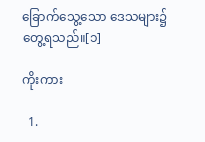ခြောက်သွေ့သော ဒေသများ၌ တွေ့ရသည်။[၁]

ကိုးကား

  1.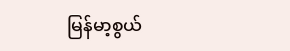မြန်မာ့စွယ်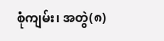စုံကျမ်း၊ အတွဲ(၈)